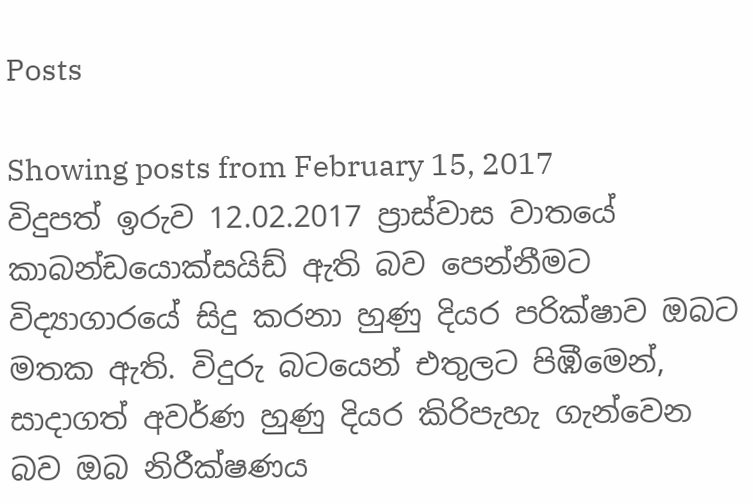Posts

Showing posts from February 15, 2017
විදුපත් ඉරුව 12.02.2017 ප්‍රාස්වාස වාතයේ කාබන්ඩයොක්සයිඩ් ඇති බව පෙන්නීමට විද්‍යාගාරයේ සිදු කරනා හුණු දියර පරික්ෂාව ඔබට මතක ඇති. විදුරු බටයෙන් එතුලට පිඹීමෙන්, සාදාගත් අවර්ණ හුණු දියර කිරිපැහැ ගැන්වෙන බව ඔබ නිරීක්ෂණය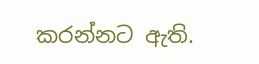කරන්නට ඇති.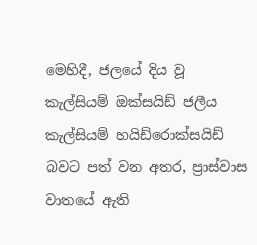මෙහිදී, ජලයේ දිය වූ කැල්සියම් ඔක්සයිඩ් ජලීය කැල්සියම් හයිඩ්රොක්සයිඩ් බවට පත් වන අතර, ප්‍රාස්වාස වාතයේ ඇති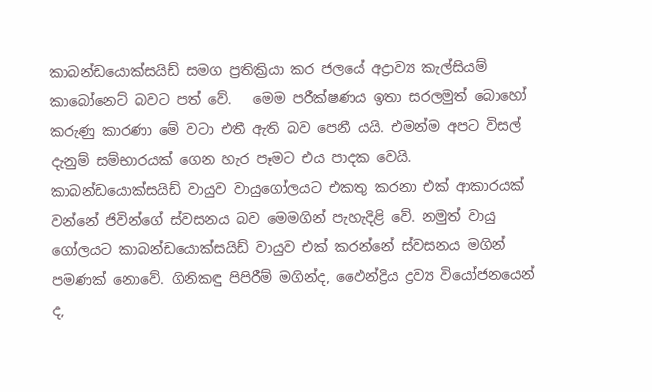කාබන්ඩයොක්සයිඩ් සමග ප්‍රතික්‍රියා කර ජලයේ අද්‍රාව්‍ය කැල්සියම් කාබෝනෙට් බවට පත් වේ.   මෙම පරීක්ෂණය ඉතා සරලමුත් බොහෝ කරුණු කාරණා මේ වටා එතී ඇති බව පෙනී යයි. එමන්ම අපට විසල් දැනුම් සම්භාරයක් ගෙන හැර පෑමට එය පාදක වෙයි. කාබන්ඩයොක්සයිඩ් වායුව වායුගෝලයට එකතු කරනා එක් ආකාරයක් වන්නේ ජිවින්ගේ ස්වසනය බව මෙමගින් පැහැදිළි වේ. නමුත් වායු ගෝලයට කාබන්ඩයොක්සයිඩ් වායුව එක් කරන්නේ ස්වසනය මගින් පමණක් නොවේ. ගිනිකඳු පිපිරීම් මගින්ද, ඵෛන්ද්‍රිය ද්‍රව්‍ය වියෝජනයෙන් ද,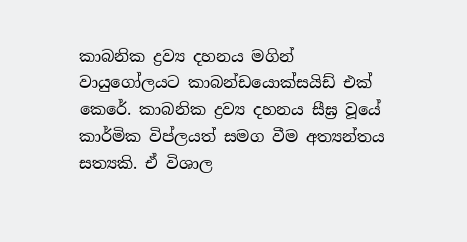කාබනික ද්‍රව්‍ය දහනය මගින් වායුගෝලයට කාබන්ඩයොක්සයිඩ් එක් කෙරේ. කාබනික ද්‍රව්‍ය දහනය සීඝ්‍ර වූයේ කාර්මික විප්ලයත් සමග වීම අත්‍යන්තය සත්‍යකි. ඒ විශාල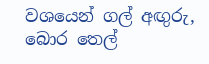වශයෙන් ගල් අඟුරු, බොර තෙල්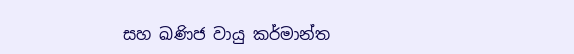සහ ඛණිජ වායු කර්මාන්ත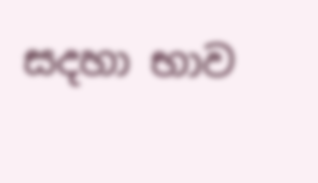සදහා භාව